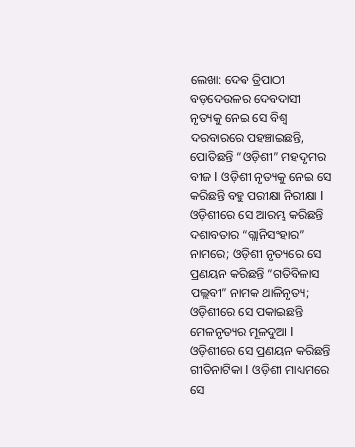ଲେଖା: ଦେଵ ତ୍ରିପାଠୀ
ବଡ଼ଦେଉଳର ଦେବଦାସୀ ନୃତ୍ୟକୁ ନେଇ ସେ ବିଶ୍ୱ ଦରବାରରେ ପହଞ୍ଚାଇଛନ୍ତି, ପୋତିଛନ୍ତି “ଓଡ଼ିଶୀ” ମହଦୃମର ବୀଜ I ଓଡ଼ିଶୀ ନୃତ୍ୟକୁ ନେଇ ସେ କରିଛନ୍ତି ବହୁ ପରୀକ୍ଷା ନିରୀକ୍ଷା I ଓଡ଼ିଶୀରେ ସେ ଆରମ୍ଭ କରିଛନ୍ତି ଦଶାବତାର “ଗ୍ଲାନିସଂହାର” ନାମରେ; ଓଡ଼ିଶୀ ନୃତ୍ୟରେ ସେ ପ୍ରଣୟନ କରିଛନ୍ତି “ଗତିବିଳାସ ପଲ୍ଲବୀ” ନାମକ ଥାଳିନୃତ୍ୟ; ଓଡ଼ିଶୀରେ ସେ ପକାଇଛନ୍ତି ମେଳନୃତ୍ୟର ମୂଳଦୁଆ I ଓଡ଼ିଶୀରେ ସେ ପ୍ରଣୟନ କରିଛନ୍ତି ଗୀତିନାଟିକା I ଓଡ଼ିଶୀ ମାଧ୍ୟମରେ ସେ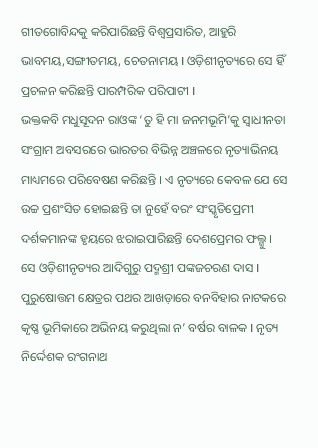ଗୀତଗୋବିନ୍ଦକୁ କରିପାରିଛନ୍ତି ବିଶ୍ୱପ୍ରସାରିତ, ଆହୁରି ଭାବମୟ,ସଙ୍ଗୀତମୟ, ଚେତନାମୟ I ଓଡ଼ିଶୀନୃତ୍ୟରେ ସେ ହିଁ ପ୍ରଚଳନ କରିଛନ୍ତି ପାରମ୍ପରିକ ପରିପାଟୀ I
ଭକ୍ତକବି ମଧୁସୂଦନ ରାଓଙ୍କ ‘ତୁ ହି ମା ଜନମଭୂମି’କୁ ସ୍ବାଧୀନତା ସଂଗ୍ରାମ ଅବସରରେ ଭାରତର ବିଭିନ୍ନ ଅଞ୍ଚଳରେ ନୃତ୍ୟାଭିନୟ ମାଧ୍ୟମରେ ପରିବେଷଣ କରିଛନ୍ତି । ଏ ନୃତ୍ୟରେ କେବଳ ଯେ ସେ ଉଚ୍ଚ ପ୍ରଶଂସିତ ହୋଇଛନ୍ତି ତା ନୁହେଁ ବରଂ ସଂସ୍କୃତିପ୍ରେମୀ ଦର୍ଶକମାନଙ୍କ ହୃୟରେ ଝରାଇପାରିଛନ୍ତି ଦେଶପ୍ରେମର ଫଲ୍ଗୁ ।
ସେ ଓଡ଼ିଶୀନୃତ୍ୟର ଆଦିଗୁରୁ ପଦ୍ମଶ୍ରୀ ପଙ୍କଜଚରଣ ଦାସ I
ପୁରୁଷୋତ୍ତମ କ୍ଷେତ୍ରର ପଥର ଆଖଡ଼ାରେ ବନବିହାର ନାଟକରେ କୃଷ୍ଣ ଭୂମିକାରେ ଅଭିନୟ କରୁଥିଲା ନ’ ବର୍ଷର ବାଳକ I ନୃତ୍ୟ ନିର୍ଦ୍ଦେଶକ ରଂଗନାଥ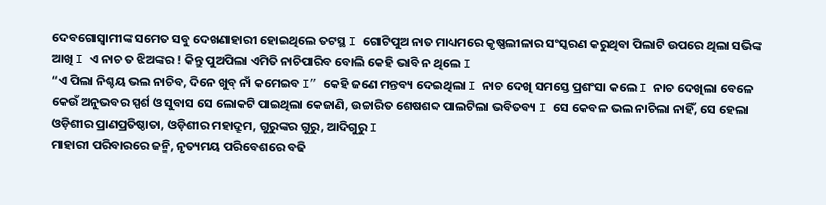ଦେବଗୋସ୍ୱାମୀଙ୍କ ସମେତ ସବୁ ଦେଖଣାହାରୀ ହୋଇଥିଲେ ତଟସ୍ଥ I ଗୋଟିପୁଅ ନାତ ମାଧ୍ୟମରେ କୃଷ୍ଣଲୀଳାର ସଂସ୍କରଣ କରୁଥିବା ପିଲାଟି ଉପରେ ଥିଲା ସଭିଙ୍କ ଆଖି I ଏ ନାଚ ତ ଝିଅଙ୍କର ! କିନ୍ତୁ ପୁଅପିଲା ଏମିତି ନାଚିପାରିବ ବୋଲି କେହି ଭାବି ନ ଥିଲେ I
“ଏ ପିଲା ନିଶ୍ଚୟ ଭଲ ନାଚିବ, ଦିନେ ଖୁବ୍ ନାଁ କମେଇବ I” କେହି ଜଣେ ମନ୍ତବ୍ୟ ଦେଇଥିଲା I ନାଚ ଦେଖି ସମସ୍ତେ ପ୍ରଶଂସା କଲେ I ନାଚ ଦେଖିଲା ବେଳେ କେଉଁ ଅନୁଭବର ସ୍ପର୍ଶ ଓ ସୁବାସ ସେ ଲୋକଟି ପାଇଥିଲା କେଜାଣି, ଉଚ୍ଚାରିତ ଶେଷଶବ୍ଦ ପାଲଟିଲା ଭବିତବ୍ୟ I ସେ କେବଳ ଭଲ ନାଚିଲା ନାହିଁ, ସେ ହେଲା ଓଡ଼ିଶୀର ପ୍ରାଣପ୍ରତିଷ୍ଠାତା, ଓଡ଼ିଶୀର ମହାଦ୍ରୂମ, ଗୁରୁଙ୍କର ଗୁରୁ, ଆଦିଗୁରୁ I
ମାହାରୀ ପରିବାରରେ ଜନ୍ମି, ନୃତ୍ୟମୟ ପରିବେଶରେ ବଢି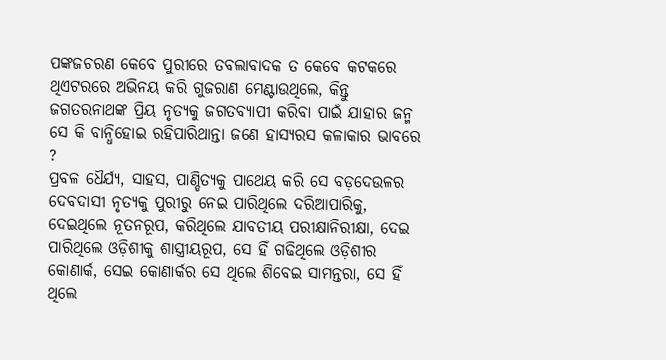ପଙ୍କଜଚରଣ କେବେ ପୁରୀରେ ତବଲାବାଦକ ତ କେବେ କଟକରେ ଥିଏଟରରେ ଅଭିନୟ କରି ଗୁଜରାଣ ମେଣ୍ଟାଉଥିଲେ, କିନ୍ତୁ ଜଗତରନାଥଙ୍କ ପ୍ରିୟ ନୃତ୍ୟକୁ ଜଗତବ୍ୟାପୀ କରିବା ପାଇଁ ଯାହାର ଜନ୍ମ ସେ କି ବାନ୍ଧିହୋଇ ରହିପାରିଥାନ୍ତା ଜଣେ ହାସ୍ୟରସ କଳାକାର ଭାବରେ ?
ପ୍ରବଳ ଧୈର୍ଯ୍ୟ, ସାହସ, ପାଣ୍ଡିତ୍ୟକୁ ପାଥେୟ କରି ସେ ବଡ଼ଦେଉଳର ଦେବଦାସୀ ନୃତ୍ୟକୁ ପୁରୀରୁ ନେଇ ପାରିଥିଲେ ଦରିଆପାରିକୁ, ଦେଇଥିଲେ ନୂତନରୂପ, କରିଥିଲେ ଯାବତୀୟ ପରୀକ୍ଷାନିରୀକ୍ଷା, ଦେଇ ପାରିଥିଲେ ଓଡ଼ିଶୀକୁ ଶାସ୍ତ୍ରୀୟରୂପ, ସେ ହିଁ ଗଢିଥିଲେ ଓଡ଼ିଶୀର କୋଣାର୍କ, ସେଇ କୋଣାର୍କର ସେ ଥିଲେ ଶିବେଇ ସାମନ୍ତରା, ସେ ହିଁ ଥିଲେ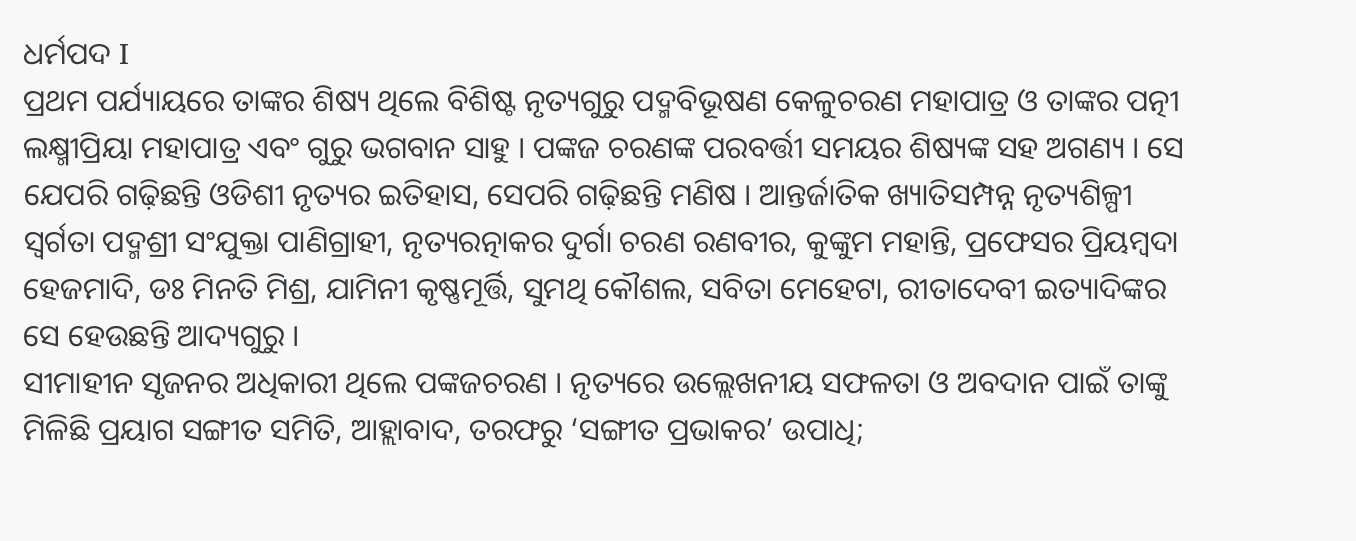ଧର୍ମପଦ I
ପ୍ରଥମ ପର୍ଯ୍ୟାୟରେ ତାଙ୍କର ଶିଷ୍ୟ ଥିଲେ ବିଶିଷ୍ଟ ନୃତ୍ୟଗୁରୁ ପଦ୍ମବିଭୂଷଣ କେଳୁଚରଣ ମହାପାତ୍ର ଓ ତାଙ୍କର ପତ୍ନୀ ଲକ୍ଷ୍ମୀପ୍ରିୟା ମହାପାତ୍ର ଏବଂ ଗୁରୁ ଭଗବାନ ସାହୁ । ପଙ୍କଜ ଚରଣଙ୍କ ପରବର୍ତ୍ତୀ ସମୟର ଶିଷ୍ୟଙ୍କ ସହ ଅଗଣ୍ୟ । ସେ ଯେପରି ଗଢ଼ିଛନ୍ତି ଓଡିଶୀ ନୃତ୍ୟର ଇତିହାସ, ସେପରି ଗଢ଼ିଛନ୍ତି ମଣିଷ । ଆନ୍ତର୍ଜାତିକ ଖ୍ୟାତିସମ୍ପନ୍ନ ନୃତ୍ୟଶିଳ୍ପୀ ସ୍ବର୍ଗତା ପଦ୍ମଶ୍ରୀ ସଂଯୁକ୍ତା ପାଣିଗ୍ରାହୀ, ନୃତ୍ୟରତ୍ନାକର ଦୁର୍ଗା ଚରଣ ରଣବୀର, କୁଙ୍କୁମ ମହାନ୍ତି, ପ୍ରଫେସର ପ୍ରିୟମ୍ବଦା ହେଜମାଦି, ଡଃ ମିନତି ମିଶ୍ର, ଯାମିନୀ କୃଷ୍ଣମୂର୍ତ୍ତି, ସୁମଥି କୌଶଲ, ସବିତା ମେହେଟା, ରୀତାଦେବୀ ଇତ୍ୟାଦିଙ୍କର ସେ ହେଉଛନ୍ତି ଆଦ୍ୟଗୁରୁ ।
ସୀମାହୀନ ସୃଜନର ଅଧିକାରୀ ଥିଲେ ପଙ୍କଜଚରଣ । ନୃତ୍ୟରେ ଉଲ୍ଲେଖନୀୟ ସଫଳତା ଓ ଅବଦାନ ପାଇଁ ତାଙ୍କୁ ମିଳିଛି ପ୍ରୟାଗ ସଙ୍ଗୀତ ସମିତି, ଆହ୍ଲାବାଦ, ତରଫରୁ ‘ସଙ୍ଗୀତ ପ୍ରଭାକର’ ଉପାଧି;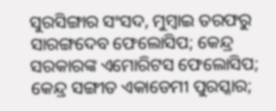ସୁରସିଙ୍ଗାର ସଂସଦ, ମୁମ୍ବାଇ ତରଫରୁ ସାରଙ୍ଗଦେବ ଫେଲୋସିପ; କେନ୍ଦ୍ର ସରକାରଙ୍କ ଏମୋରିଟସ ଫେଲୋସିପ; କେନ୍ଦ୍ର ସଙ୍ଗୀତ ଏକାଡେମୀ ପୁରସ୍କାର;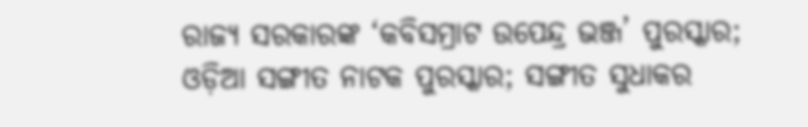ରାଜ୍ୟ ସରକାରଙ୍କ ‘କବିସମ୍ରାଟ ଉପେନ୍ଦ୍ର ଭଞ୍ଜ’ ପୁରସ୍କାର; ଓଡ଼ିଆ ସଙ୍ଗୀତ ନାଟକ ପୁରସ୍କାର; ସଙ୍ଗୀତ ସୁଧାକର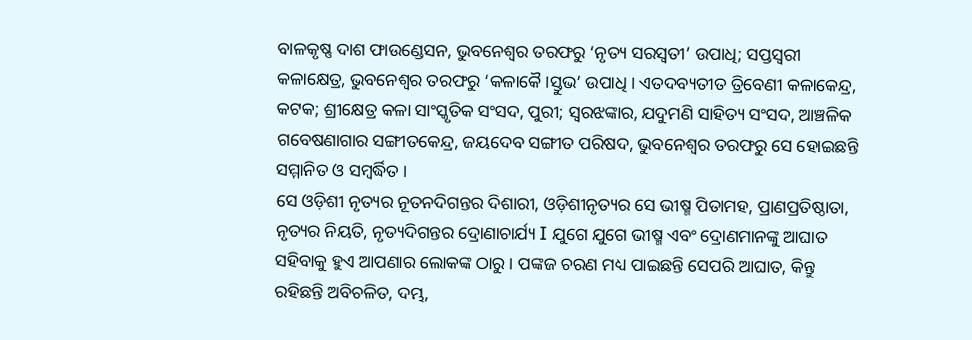ବାଳକୃଷ୍ଣ ଦାଶ ଫାଉଣ୍ଡେସନ, ଭୁବନେଶ୍ୱର ତରଫରୁ ‘ନୃତ୍ୟ ସରସ୍ବତୀ’ ଉପାଧି; ସପ୍ତସ୍ବରୀ କଳାକ୍ଷେତ୍ର, ଭୁବନେଶ୍ୱର ତରଫରୁ ‘କଳାକୈ।ସ୍ତୁଭ’ ଉପାଧି । ଏତଦବ୍ୟତୀତ ତ୍ରିବେଣୀ କଳାକେନ୍ଦ୍ର, କଟକ; ଶ୍ରୀକ୍ଷେତ୍ର କଳା ସାଂସ୍କୃତିକ ସଂସଦ, ପୁରୀ; ସ୍ବରଝଙ୍କାର, ଯଦୁମଣି ସାହିତ୍ୟ ସଂସଦ, ଆଞ୍ଚଳିକ ଗବେଷଣାଗାର ସଙ୍ଗୀତକେନ୍ଦ୍ର, ଜୟଦେବ ସଙ୍ଗୀତ ପରିଷଦ, ଭୁବନେଶ୍ଵର ତରଫରୁ ସେ ହୋଇଛନ୍ତି ସମ୍ମାନିତ ଓ ସମ୍ବର୍ଦ୍ଧିତ ।
ସେ ଓଡ଼ିଶୀ ନୃତ୍ୟର ନୂତନଦିଗନ୍ତର ଦିଶାରୀ, ଓଡ଼ିଶୀନୃତ୍ୟର ସେ ଭୀଷ୍ମ ପିତାମହ, ପ୍ରାଣପ୍ରତିଷ୍ଠାତା, ନୃତ୍ୟର ନିୟତି, ନୃତ୍ୟଦିଗନ୍ତର ଦ୍ରୋଣାଚାର୍ଯ୍ୟ I ଯୁଗେ ଯୁଗେ ଭୀଷ୍ମ ଏବଂ ଦ୍ରୋଣମାନଙ୍କୁ ଆଘାତ ସହିବାକୁ ହୁଏ ଆପଣାର ଲୋକଙ୍କ ଠାରୁ । ପଙ୍କଜ ଚରଣ ମଧ୍ୟ ପାଇଛନ୍ତି ସେପରି ଆଘାତ, କିନ୍ତୁ ରହିଛନ୍ତି ଅବିଚଳିତ, ଦମ୍ଭ,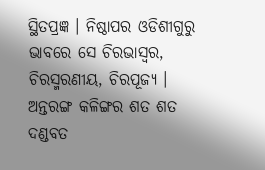ସ୍ଥିତପ୍ରଜ୍ଞ । ନିଷ୍ଠାପର ଓଡିଶୀଗୁରୁ ଭାବରେ ସେ ଚିରଭାସ୍ବର, ଚିରସ୍ମରଣୀୟ, ଚିରପୂଜ୍ୟ ।
ଅନ୍ତରଙ୍ଗ କଳିଙ୍ଗର ଶତ ଶତ ଦଣ୍ଡବତ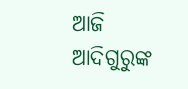ଆଜି ଆଦିଗୁରୁଙ୍କ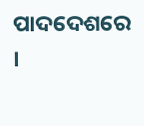ପାଦଦେଶରେ ।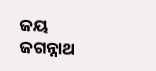ଜୟ ଜଗନ୍ନାଥ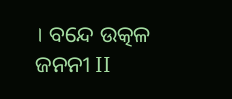। ବନ୍ଦେ ଉତ୍କଳ ଜନନୀ II